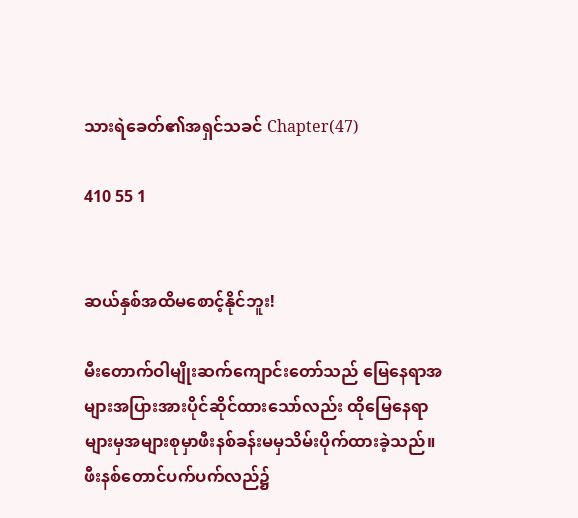သားရဲခေတ်၏အရှင်သခင် Chapter(47)

410 55 1


ဆယ်နှစ်အထိမစောင့်နိုင်ဘူး!

မီးတောက်ဝါမျိုးဆက်ကျောင်းတော်သည် မြေနေရာအများအပြားအားပိုင်ဆိုင်ထားသော်လည်း ထိုမြေနေရာများမှအများစုမှာဖီးနစ်ခန်းမမှသိမ်းပိုက်ထားခဲ့သည်။ ဖီးနစ်တောင်ပက်ပက်လည်၌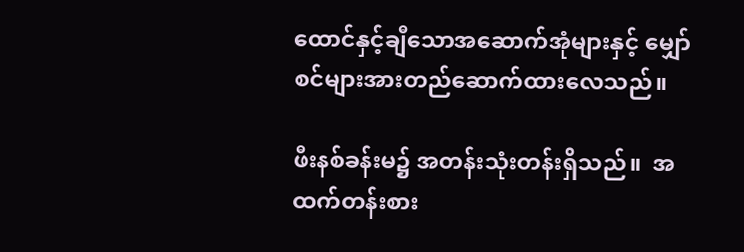ထောင်နှင့်ချီသောအဆောက်အုံများနှင့် မျှော်စင်များအားတည်ဆောက်ထားလေသည်။

ဖီးနစ်ခန်းမ၌ အတန်းသုံးတန်းရှိသည်။  အထက်တန်းစား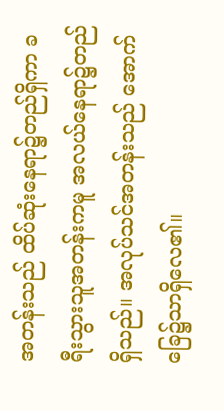အတန်းသည် ထိပ်ဆုံးနေရာ၌တည်ရှိကာ ခရီးသွားသူအတန်းကမူ အလယ်နေရာ၌တည်ရှိသည်။ အလုပ်သင်အတန်းသည် အောက်ခြေ၌သာရှိလေ၏။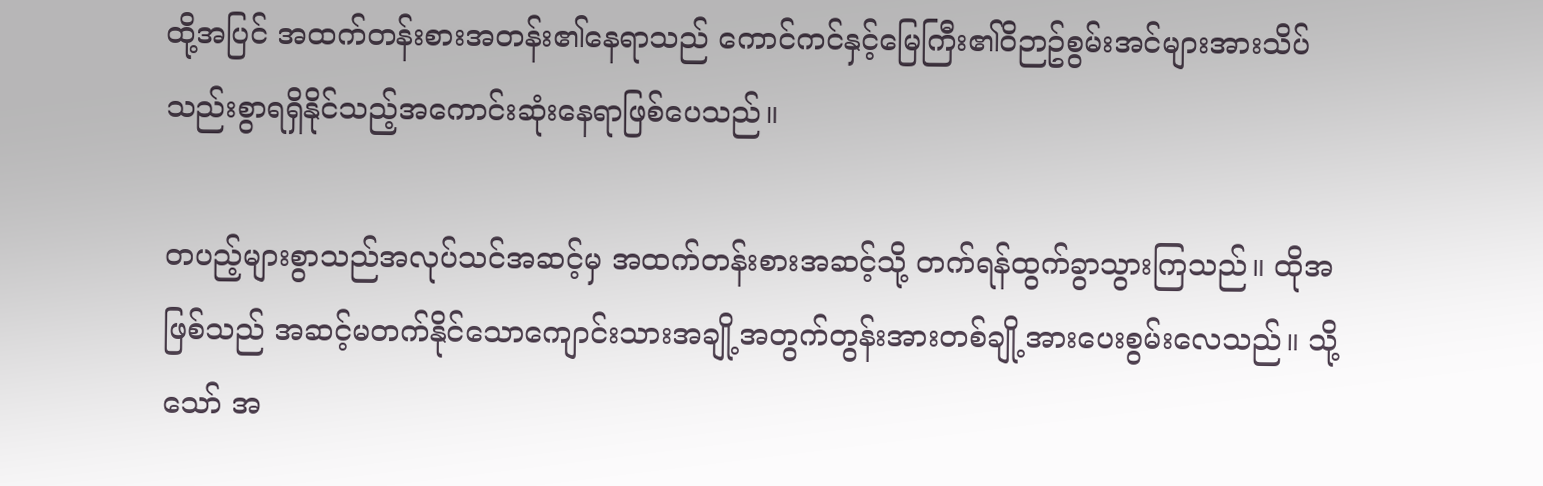ထို့အပြင် အထက်တန်းစားအတန်း၏နေရာသည် ကောင်ကင်နှင့်မြေကြီး၏ဝိဉာဥ်စွမ်းအင်များအားသိပ်သည်းစွာရရှိနိုင်သည့်အကောင်းဆုံးနေရာဖြစ်ပေသည်။

တပည့်များစွာသည်အလုပ်သင်အဆင့်မှ အထက်တန်းစားအဆင့်သို့ တက်ရန်ထွက်ခွာသွားကြသည်။ ထိုအဖြစ်သည် အဆင့်မတက်နိုင်သောကျောင်းသားအချို့အတွက်တွန်းအားတစ်ချို့အားပေးစွမ်းလေသည်။ သို့သော် အ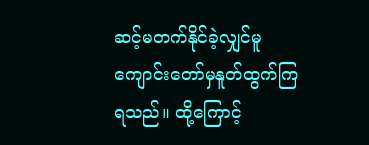ဆင့်မတက်နိုင်ခဲ့လျှင်မူ ကျောင်းတော်မှနူတ်ထွက်ကြရသည်။ ထို့ကြောင့်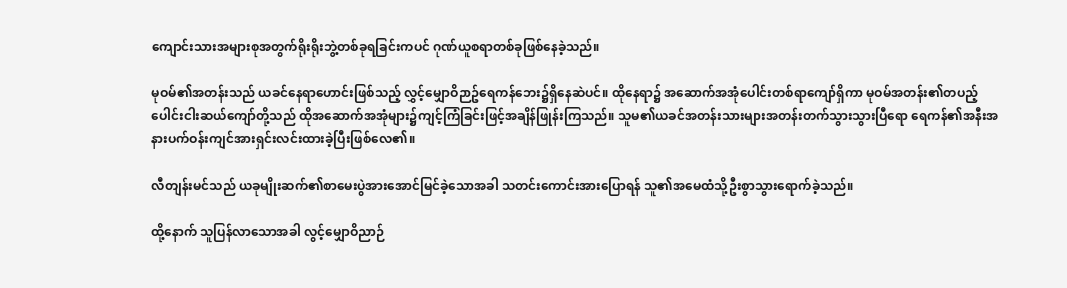ကျောင်းသားအများစုအတွက်ရိုးရိုးဘွဲ့တစ်ခုရခြင်းကပင် ဂုဏ်ယူစရာတစ်ခုဖြစ်နေခဲ့သည်။

မုဝမ်၏အတန်းသည် ယခင်နေရာဟောင်းဖြစ်သည့် လွှင့်မျှောဝိဉာဥ်ရေကန်ဘေး၌ရှိနေဆဲပင်။ ထိုနေရာ၌ အဆောက်အအုံပေါင်းတစ်ရာကျော်ရှိကာ မုဝမ်အတန်း၏တပည့်ပေါင်းငါးဆယ်ကျော်တို့သည် ထိုအဆောက်အအုံများ၌ကျင့်ကြံခြင်းဖြင့်အချိန်ဖြုန်းကြသည်။ သူမ၏ယခင်အတန်းသားများအတန်းတက်သွားသွားပြီရော ရေကန်၏အနီးအနားပက်ဝန်းကျင်အားရှင်းလင်းထားခဲ့ပြီးဖြစ်လေ၏။

လီတျန်းမင်သည် ယခုမျိုးဆက်၏စာမေးပွဲအားအောင်မြင်ခဲ့သောအခါ သတင်းကောင်းအားပြောရန် သူ၏အမေထံသို့ဦးစွာသွားရောက်ခဲ့သည်။

ထို့နောက် သူပြန်လာသောအခါ လွင့်မျှောဝိညာဉ်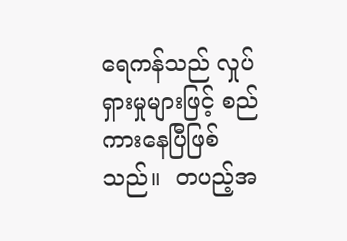ရေကန်သည် လှုပ်ရှားမှုများဖြင့် စည်ကားနေပြီဖြစ်သည်။  တပည့်အ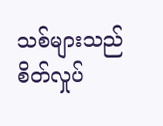သစ်များသည် စိတ်လှုပ်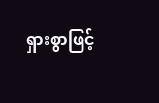ရှားစွာဖြင့်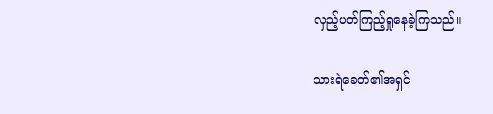လှည့်ပတ်ကြည့်ရှုနေခဲ့ကြသည်။

သားရဲခေတ်၏အရှင်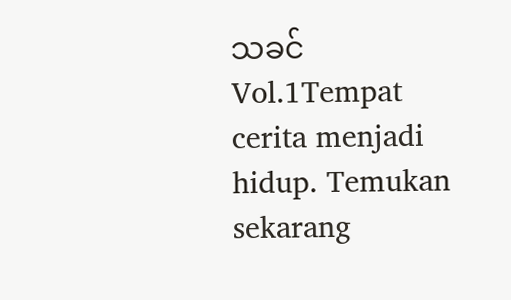သခင် Vol.1Tempat cerita menjadi hidup. Temukan sekarang